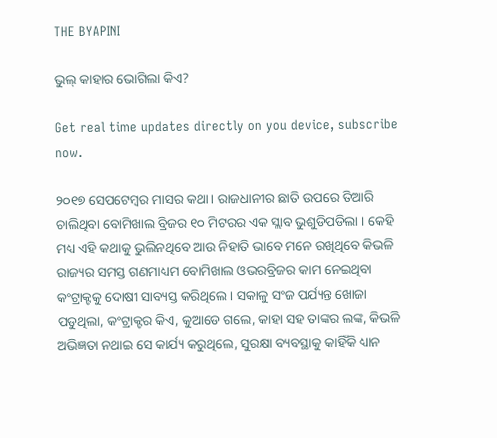THE BYAPINI

ଭୁଲ୍ କାହାର ଭୋଗିଲା କିଏ?

Get real time updates directly on you device, subscribe now.

୨୦୧୭ ସେପଟେମ୍ବର ମାସର କଥା । ରାଜଧାନୀର ଛାତି ଉପରେ ତିଆରି ଚାଲିଥିବା ବୋମିଖାଲ ବ୍ରିଜର ୧୦ ମିଟରର ଏକ ସ୍ଲାବ ଭୁଶୁଡିପଡିଲା । କେହି ମଧ୍ୟ ଏହି କଥାକୁ ଭୁଲିନଥିବେ ଆଉ ନିହାତି ଭାବେ ମନେ ରଖିଥିବେ କିଭଳି ରାଜ୍ୟର ସମସ୍ତ ଗଣମାଧ୍ୟମ ବୋମିଖାଲ ଓଭରବ୍ରିଜର କାମ ନେଇଥିବା କଂଟ୍ରାକ୍ଟକୁ ଦୋଷୀ ସାବ୍ୟସ୍ତ କରିଥିଲେ । ସକାଳୁ ସଂଜ ପର୍ଯ୍ୟନ୍ତ ଖୋଜା ପଡୁଥିଲା, କଂଟ୍ରାକ୍ଟର କିଏ, କୁଆଡେ ଗଲେ, କାହା ସହ ତାଙ୍କର ଲଙ୍କ, କିଭଳି ଅଭିଜ୍ଞତା ନଥାଇ ସେ କାର୍ଯ୍ୟ କରୁଥିଲେ, ସୁରକ୍ଷା ବ୍ୟବସ୍ଥାକୁ କାହିଁକି ଧ୍ୟାନ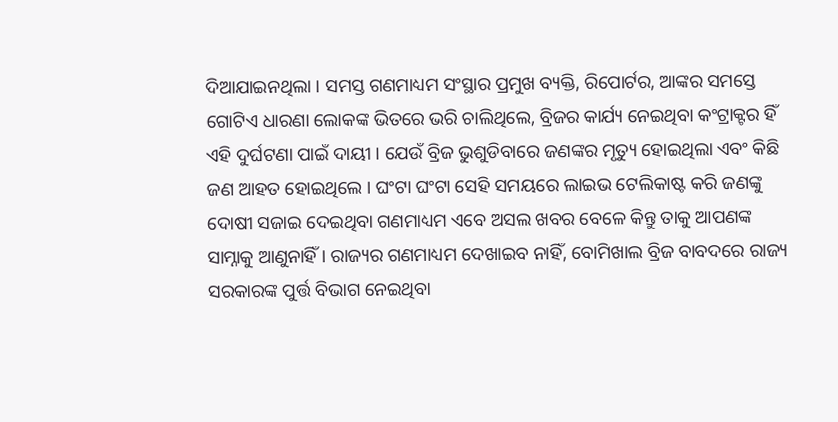ଦିଆଯାଇନଥିଲା । ସମସ୍ତ ଗଣମାଧ୍ୟମ ସଂସ୍ଥାର ପ୍ରମୁଖ ବ୍ୟକ୍ତି, ରିପୋର୍ଟର, ଆଙ୍କର ସମସ୍ତେ ଗୋଟିଏ ଧାରଣା ଲୋକଙ୍କ ଭିତରେ ଭରି ଚାଲିଥିଲେ, ବ୍ରିଜର କାର୍ଯ୍ୟ ନେଇଥିବା କଂଟ୍ରାକ୍ଟର ହିଁ ଏହି ଦୁର୍ଘଟଣା ପାଇଁ ଦାୟୀ । ଯେଉଁ ବ୍ରିଜ ଭୁଶୁଡିବାରେ ଜଣଙ୍କର ମୃତ୍ୟୁ ହୋଇଥିଲା ଏବଂ କିଛି ଜଣ ଆହତ ହୋଇଥିଲେ । ଘଂଟା ଘଂଟା ସେହି ସମୟରେ ଲାଇଭ ଟେଲିକାଷ୍ଟ କରି ଜଣଙ୍କୁ ଦୋଷୀ ସଜାଇ ଦେଇଥିବା ଗଣମାଧ୍ୟମ ଏବେ ଅସଲ ଖବର ବେଳେ କିନ୍ତୁ ତାକୁ ଆପଣଙ୍କ ସାମ୍ନାକୁ ଆଣୁନାହିଁ । ରାଜ୍ୟର ଗଣମାଧ୍ୟମ ଦେଖାଇବ ନାହିଁ, ବୋମିଖାଲ ବ୍ରିଜ ବାବଦରେ ରାଜ୍ୟ ସରକାରଙ୍କ ପୁର୍ତ୍ତ ବିଭାଗ ନେଇଥିବା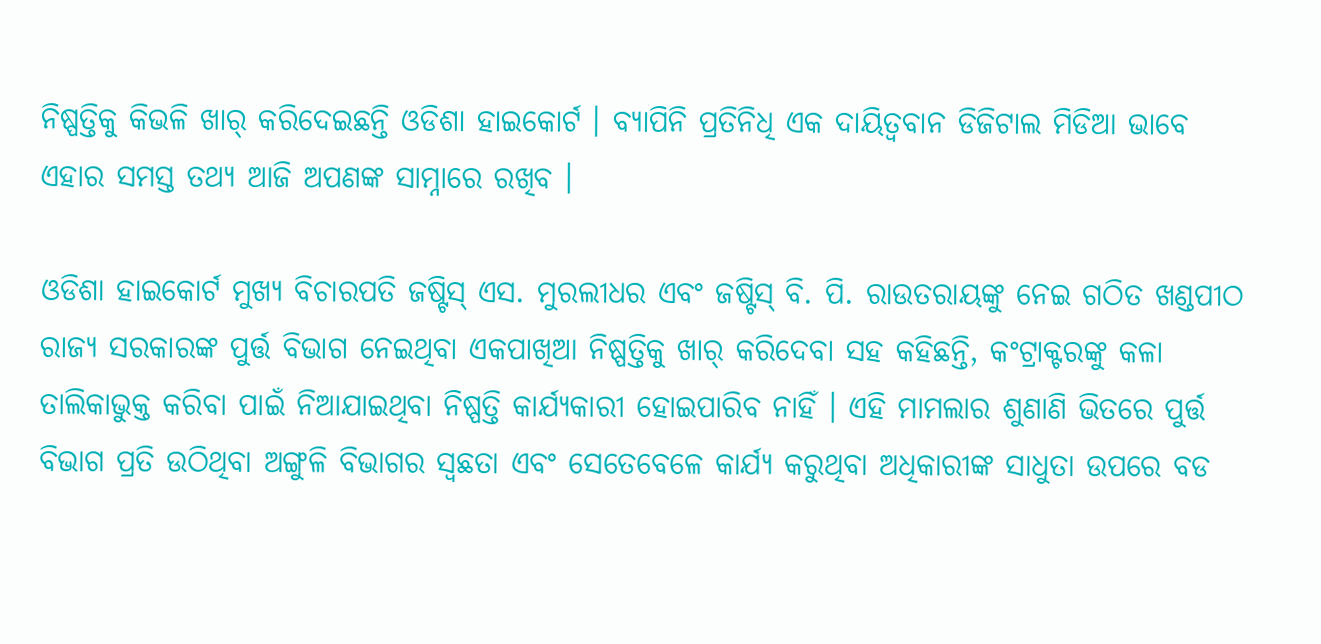ନିଷ୍ପତ୍ତିକୁ କିଭଳି ଖାର୍ କରିଦେଇଛନ୍ତି ଓଡିଶା ହାଇକୋର୍ଟ । ବ୍ୟାପିନି ପ୍ରତିନିଧି ଏକ ଦାୟିତ୍ୱବାନ ଡିଜିଟାଲ ମିଡିଆ ଭାବେ ଏହାର ସମସ୍ତ ତଥ୍ୟ ଆଜି ଅପଣଙ୍କ ସାମ୍ନାରେ ରଖିବ ।

ଓଡିଶା ହାଇକୋର୍ଟ ମୁଖ୍ୟ ବିଚାରପତି ଜଷ୍ଟିସ୍ ଏସ. ମୁରଲୀଧର ଏବଂ ଜଷ୍ଟିସ୍ ବି. ପି. ରାଉତରାୟଙ୍କୁ ନେଇ ଗଠିତ ଖଣ୍ଡପୀଠ ରାଜ୍ୟ ସରକାରଙ୍କ ପୁର୍ତ୍ତ ବିଭାଗ ନେଇଥିବା ଏକପାଖିଆ ନିଷ୍ପତ୍ତିକୁ ଖାର୍ କରିଦେବା ସହ କହିଛନ୍ତି, କଂଟ୍ରାକ୍ଟରଙ୍କୁ କଳା ତାଲିକାଭୁକ୍ତ କରିବା ପାଇଁ ନିଆଯାଇଥିବା ନିଷ୍ପତ୍ତି କାର୍ଯ୍ୟକାରୀ ହୋଇପାରିବ ନାହିଁ । ଏହି ମାମଲାର ଶୁଣାଣି ଭିତରେ ପୁର୍ତ୍ତ ବିଭାଗ ପ୍ରତି ଉଠିଥିବା ଅଙ୍ଗୁଳି ବିଭାଗର ସ୍ୱଛତା ଏବଂ ସେତେବେଳେ କାର୍ଯ୍ୟ କରୁଥିବା ଅଧିକାରୀଙ୍କ ସାଧୁତା ଉପରେ ବଡ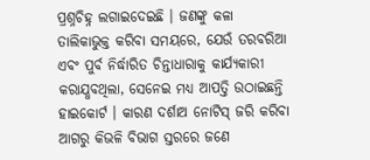ପ୍ରଶ୍ନଚିହ୍ନ ଲଗାଇଦେଇଛି । ଜଣଙ୍କୁ କଳା ତାଲିକାଭୁକ୍ତ କରିବା ସମୟରେ, ଯେଉଁ ତରବରିଆ ଏବଂ ପୁର୍ବ ନିର୍ଦ୍ଧାରିତ ଚିନ୍ତାଧାରାକୁ କାର୍ଯ୍ୟକାରୀ କରାଯ୍ଧବଥିଲା, ସେନେଇ ମଧ୍ୟ ଆପତ୍ତି ଉଠାଇଛନ୍ତି ହାଇକୋର୍ଟ । କାରଣ ଦର୍ଶାଅ ନୋଟିସ୍ ଜରି କରିବା ଆଗରୁ କିଭଳି ବିଭାଗ ସ୍ତରରେ ଜଣେ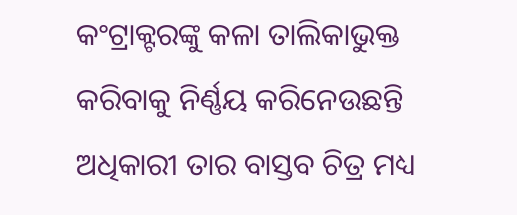କଂଟ୍ରାକ୍ଟରଙ୍କୁ କଳା ତାଲିକାଭୁକ୍ତ କରିବାକୁ ନିର୍ଣ୍ଣୟ କରିନେଉଛନ୍ତି ଅଧିକାରୀ ତାର ବାସ୍ତବ ଚିତ୍ର ମଧ୍ୟ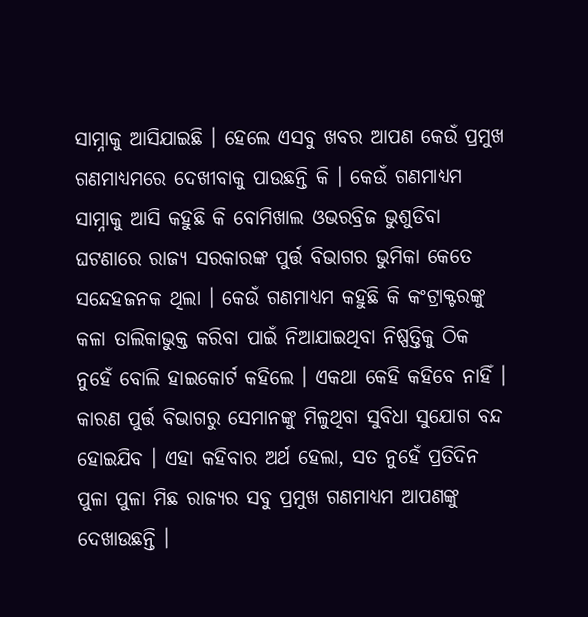ସାମ୍ନାକୁ ଆସିଯାଇଛି । ହେଲେ ଏସବୁ ଖବର ଆପଣ କେଉଁ ପ୍ରମୁଖ ଗଣମାଧ୍ୟମରେ ଦେଖୀବାକୁ ପାଉଛନ୍ତି କି । କେଉଁ ଗଣମାଧ୍ୟମ ସାମ୍ନାକୁ ଆସି କହୁଛି କି ବୋମିଖାଲ ଓଭରବ୍ରିଜ ଭୁଶୁଡିବା ଘଟଣାରେ ରାଜ୍ୟ ସରକାରଙ୍କ ପୁର୍ତ୍ତ ବିଭାଗର ଭୁମିକା କେତେ ସନ୍ଦେହଜନକ ଥିଲା । କେଉଁ ଗଣମାଧ୍ୟମ କହୁଛି କି କଂଟ୍ରାକ୍ଟରଙ୍କୁ କଳା ତାଲିକାଭୁକ୍ତ କରିବା ପାଇଁ ନିଆଯାଇଥିବା ନିଷ୍ପତ୍ତିକୁ ଠିକ ନୁହେଁ ବୋଲି ହାଇକୋର୍ଟ କହିଲେ । ଏକଥା କେହି କହିବେ ନାହିଁ । କାରଣ ପୁର୍ତ୍ତ ବିଭାଗରୁ ସେମାନଙ୍କୁ ମିଳୁଥିବା ସୁବିଧା ସୁଯୋଗ ବନ୍ଦ ହୋଇଯିବ । ଏହା କହିବାର ଅର୍ଥ ହେଲା, ସତ ନୁହେଁ ପ୍ରତିଦିନ ପୁଳା ପୁଳା ମିଛ ରାଜ୍ୟର ସବୁ ପ୍ରମୁଖ ଗଣମାଧ୍ୟମ ଆପଣଙ୍କୁ ଦେଖାଉଛନ୍ତି ।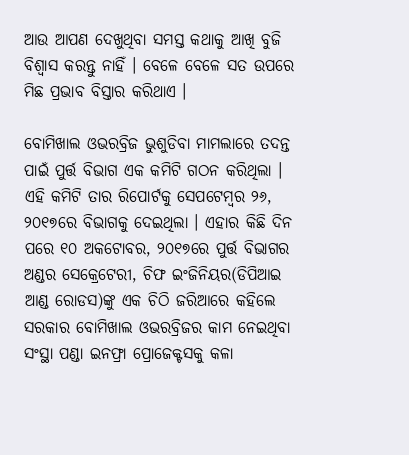ଆଉ ଆପଣ ଦେଖୁଥିବା ସମସ୍ତ କଥାକୁ ଆଖି ବୁଜି ବିଶ୍ୱାସ କରନ୍ତୁ ନାହିଁ । ବେଳେ ବେଳେ ସତ ଉପରେ ମିଛ ପ୍ରଭାବ ବିସ୍ତାର କରିଥାଏ ।

ବୋମିଖାଲ ଓଭରବ୍ରିଜ ଭୁଶୁଡିବା ମାମଲାରେ ତଦନ୍ତ ପାଇଁ ପୁର୍ତ୍ତ ବିଭାଗ ଏକ କମିଟି ଗଠନ କରିଥିଲା । ଏହି କମିଟି ତାର ରିପୋର୍ଟକୁ ସେପଟେମ୍ବର ୨୬, ୨୦୧୭ରେ ବିଭାଗକୁ ଦେଇଥିଲା । ଏହାର କିଛି ଦିନ ପରେ ୧୦ ଅକଟୋବର, ୨୦୧୭ରେ ପୁର୍ତ୍ତ ବିଭାଗର ଅଣ୍ଡର ସେକ୍ରେଟେରୀ, ଚିଫ ଇଂଜିନିୟର(ଡିପିଆଇ ଆଣ୍ଡ ରୋଡସ)ଙ୍କୁ ଏକ ଚିଠି ଜରିଆରେ କହିଲେ ସରକାର ବୋମିଖାଲ ଓଭରବ୍ରିଜର କାମ ନେଇଥିବା ସଂସ୍ଥା ପଣ୍ଡା ଇନଫ୍ରା ପ୍ରୋଜେକ୍ଟସକୁ କଳା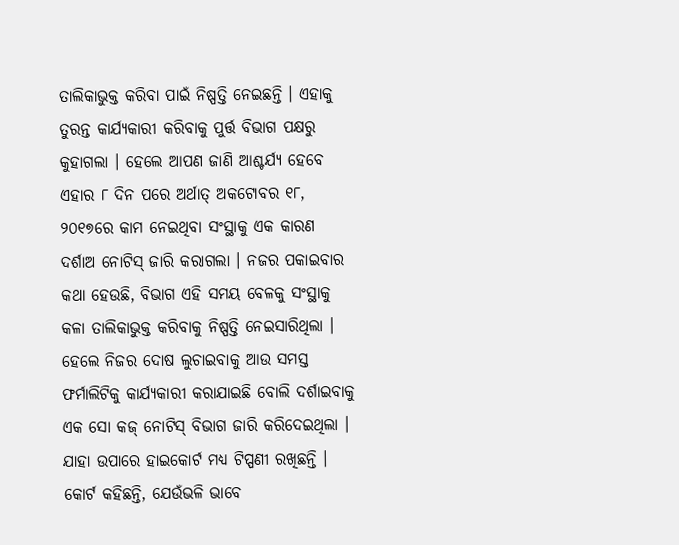ତାଲିକାଭୁକ୍ତ କରିବା ପାଇଁ ନିଷ୍ପତ୍ତି ନେଇଛନ୍ତି । ଏହାକୁ ତୁରନ୍ତ କାର୍ଯ୍ୟକାରୀ କରିବାକୁ ପୁର୍ତ୍ତ ବିଭାଗ ପକ୍ଷରୁ କୁହାଗଲା । ହେଲେ ଆପଣ ଜାଣି ଆଶ୍ଚର୍ଯ୍ୟ ହେବେ ଏହାର ୮ ଦିନ ପରେ ଅର୍ଥାତ୍ ଅକଟୋବର ୧୮, ୨୦୧୭ରେ କାମ ନେଇଥିବା ସଂସ୍ଥାକୁ ଏକ କାରଣ ଦର୍ଶାଅ ନୋଟିସ୍ ଜାରି କରାଗଲା । ନଜର ପକାଇବାର କଥା ହେଉଛି, ବିଭାଗ ଏହି ସମୟ ବେଳକୁ ସଂସ୍ଥାକୁ କଳା ତାଲିକାଭୁକ୍ତ କରିବାକୁ ନିଷ୍ପତ୍ତି ନେଇସାରିଥିଲା । ହେଲେ ନିଜର ଦୋଷ ଲୁଚାଇବାକୁ ଆଉ ସମସ୍ତ ଫର୍ମାଲିଟିକୁ କାର୍ଯ୍ୟକାରୀ କରାଯାଇଛି ବୋଲି ଦର୍ଶାଇବାକୁ ଏକ ସୋ କଜ୍ ନୋଟିସ୍ ବିଭାଗ ଜାରି କରିଦେଇଥିଲା । ଯାହା ଉପାରେ ହାଇକୋର୍ଟ ମଧ୍ୟ ଟିପ୍ପଣୀ ରଖିଛନ୍ତି । କୋର୍ଟ କହିଛନ୍ତି, ଯେଉଁଭଳି ଭାବେ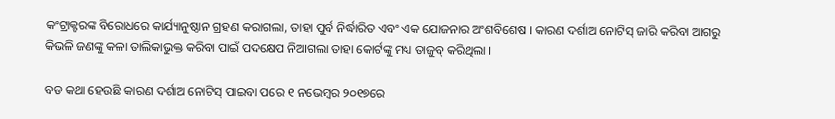କଂଟ୍ରାକ୍ଟରଙ୍କ ବିରୋଧରେ କାର୍ଯ୍ୟାନୁଷ୍ଠାନ ଗ୍ରହଣ କରାଗଲା, ତାହା ପୁର୍ବ ନିର୍ଦ୍ଧାରିତ ଏବଂ ଏକ ଯୋଜନାର ଅଂଶବିଶେଷ । କାରଣ ଦର୍ଶାଅ ନୋଟିସ୍ ଜାରି କରିବା ଆଗରୁ କିଭଳି ଜଣଙ୍କୁ କଳା ତାଲିକାଭୁକ୍ତ କରିବା ପାଇଁ ପଦକ୍ଷେପ ନିଆଗଲା ତାହା କୋର୍ଟଙ୍କୁ ମଧ୍ୟ ତାଜୁବ୍ କରିଥିଲା ।

ବଡ କଥା ହେଉଛି କାରଣ ଦର୍ଶାଅ ନୋଟିସ୍ ପାଇବା ପରେ ୧ ନଭେମ୍ବର ୨୦୧୭ରେ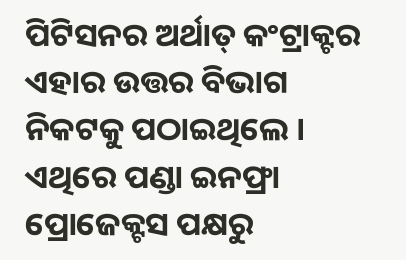ପିଟିସନର ଅର୍ଥାତ୍ କଂଟ୍ରାକ୍ଟର ଏହାର ଉତ୍ତର ବିଭାଗ ନିକଟକୁ ପଠାଇଥିଲେ । ଏଥିରେ ପଣ୍ଡା ଇନଫ୍ରା ପ୍ରୋଜେକ୍ଟସ ପକ୍ଷରୁ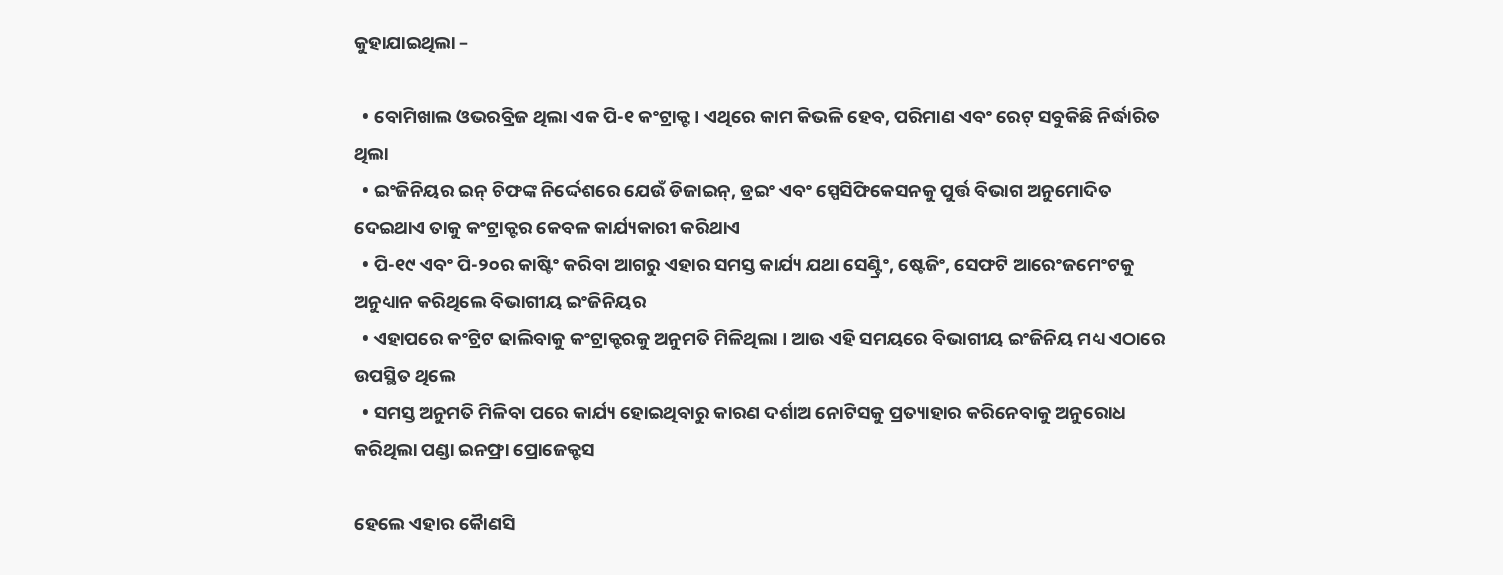କୁହାଯାଇଥିଲା –

  • ବୋମିଖାଲ ଓଭରବ୍ରିଜ ଥିଲା ଏକ ପି-୧ କଂଟ୍ରାକ୍ଟ । ଏଥିରେ କାମ କିଭଳି ହେବ, ପରିମାଣ ଏବଂ ରେଟ୍ ସବୁକିଛି ନିର୍ଦ୍ଧାରିତ ଥିଲା
  • ଇଂଜିନିୟର ଇନ୍ ଚିଫଙ୍କ ନିର୍ଦ୍ଦେଶରେ ଯେଉଁ ଡିଜାଇନ୍, ଡ୍ରଇଂ ଏବଂ ସ୍ପେସିଫିକେସନକୁ ପୁର୍ତ୍ତ ବିଭାଗ ଅନୁମୋଦିତ ଦେଇଥାଏ ତାକୁ କଂଟ୍ରାକ୍ଟର କେବଳ କାର୍ଯ୍ୟକାରୀ କରିଥାଏ
  • ପି-୧୯ ଏବଂ ପି-୨୦ର କାଷ୍ଟିଂ କରିବା ଆଗରୁ ଏହାର ସମସ୍ତ କାର୍ଯ୍ୟ ଯଥା ସେଣ୍ଟ୍ରିଂ, ଷ୍ଟେଜିଂ, ସେଫଟି ଆରେଂଜମେଂଟକୁ ଅନୁଧ୍ୟାନ କରିଥିଲେ ବିଭାଗୀୟ ଇଂଜିନିୟର
  • ଏହାପରେ କଂଟ୍ରିଟ ଢାଲିବାକୁ କଂଟ୍ରାକ୍ଟରକୁ ଅନୁମତି ମିଳିଥିଲା । ଆଉ ଏହି ସମୟରେ ବିଭାଗୀୟ ଇଂଜିନିୟ ମଧ୍ୟ ଏଠାରେ ଉପସ୍ଥିତ ଥିଲେ
  • ସମସ୍ତ ଅନୁମତି ମିଳିବା ପରେ କାର୍ଯ୍ୟ ହୋଇଥିବାରୁ କାରଣ ଦର୍ଶାଅ ନୋଟିସକୁ ପ୍ରତ୍ୟାହାର କରିନେବାକୁ ଅନୁରୋଧ କରିଥିଲା ପଣ୍ଡା ଇନଫ୍ରା ପ୍ରୋଜେକ୍ଟସ

ହେଲେ ଏହାର କୈାଣସି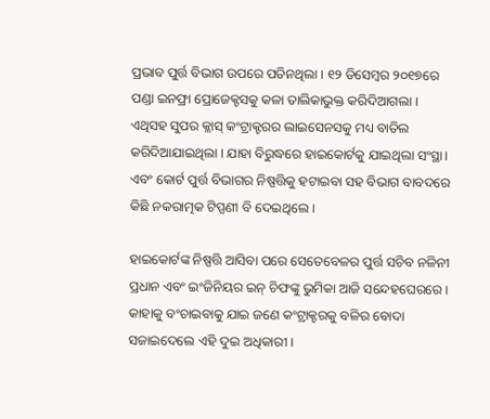ପ୍ରଭାବ ପୁର୍ତ୍ତ ବିଭାଗ ଉପରେ ପଡିନଥିଲା । ୧୨ ଡିସେମ୍ବର ୨୦୧୭ରେ ପଣ୍ଡା ଇନଫ୍ରା ପ୍ରୋଜେକ୍ଟସକୁ କଳା ତାଲିକାଭୁକ୍ତ କରିଦିଆଗଲା । ଏଥିସହ ସୁପର କ୍ଲାସ୍ କଂଟ୍ରାକ୍ଟରର ଲାଇସେନସକୁ ମଧ୍ୟ ବାତିଲ କରିଦିଆଯାଇଥିଲା । ଯାହା ବିରୁଦ୍ଧରେ ହାଇକୋର୍ଟକୁ ଯାଇଥିଲା ସଂସ୍ଥା । ଏବଂ କୋର୍ଟ ପୁର୍ତ୍ତ ବିଭାଗର ନିଷ୍ପତ୍ତିକୁ ହଟାଇବା ସହ ବିଭାଗ ବାବଦରେ କିଛି ନକରାତ୍ମକ ଟିପ୍ପଣୀ ବି ଦେଇଥିଲେ ।

ହାଇକୋର୍ଟଙ୍କ ନିଷ୍ପତ୍ତି ଆସିବା ପରେ ସେତେବେଳର ପୁର୍ତ୍ତ ସଚିବ ନଳିନୀ ପ୍ରଧାନ ଏବଂ ଇଂଜିନିୟର ଇନ୍ ଚିଫଙ୍କୁ ଭୁମିକା ଆଜି ସନ୍ଦେହଘେରରେ । କାହାକୁ ବଂଚାଇବାକୁ ଯାଇ ଜଣେ କଂଟ୍ରାକ୍ଟରକୁ ବଳିର ବୋଦା ସଜାଇଦେଲେ ଏହି ଦୁଇ ଅଧିକାରୀ ।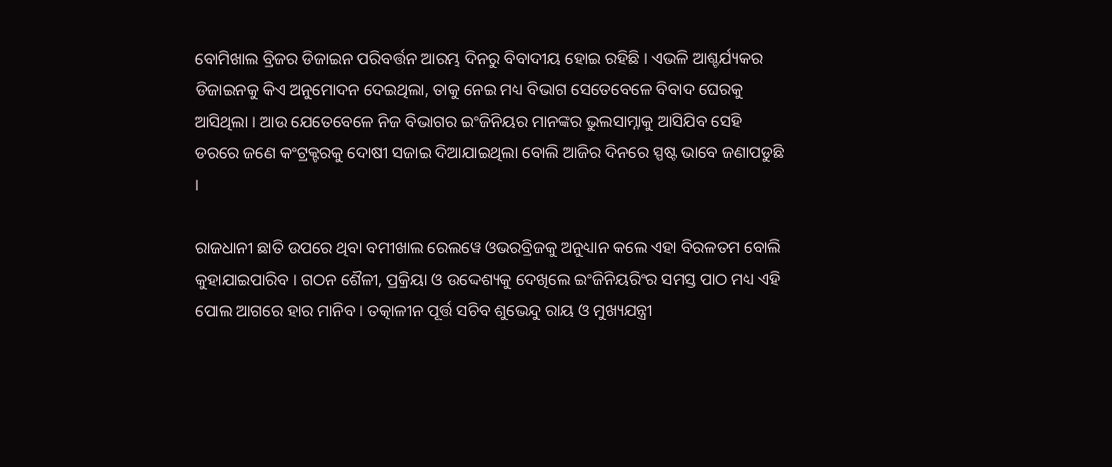ବୋମିଖାଲ ବ୍ରିଜର ଡିଜାଇନ ପରିବର୍ତ୍ତନ ଆରମ୍ଭ ଦିନରୁ ବିବାଦୀୟ ହୋଇ ରହିଛି । ଏଭଳି ଆଶ୍ଚର୍ଯ୍ୟକର ଡିଜାଇନକୁ କିଏ ଅନୁମୋଦନ ଦେଇଥିଲା, ତାକୁ ନେଇ ମଧ୍ୟ ବିଭାଗ ସେତେବେଳେ ବିବାଦ ଘେରକୁ ଆସିଥିଲା । ଆଉ ଯେତେବେଳେ ନିଜ ବିଭାଗର ଇଂଜିନିୟର ମାନଙ୍କର ଭୁଲସାମ୍ନାକୁ ଆସିଯିବ ସେହି ଡରରେ ଜଣେ କଂଟ୍ରକ୍ଟରକୁ ଦୋଷୀ ସଜାଇ ଦିଆଯାଇଥିଲା ବୋଲି ଆଜିର ଦିନରେ ସ୍ପଷ୍ଟ ଭାବେ ଜଣାପଡୁଛି ।

ରାଜଧାନୀ ଛାତି ଉପରେ ଥିବା ବମୀଖାଲ ରେଲୱେ ଓଭରବ୍ରିଜକୁ ଅନୁଧ୍ୟାନ କଲେ ଏହା ବିରଳତମ ବୋଲି କୁହାଯାଇପାରିବ । ଗଠନ ଶୈଳୀ, ପ୍ରକ୍ରିୟା ଓ ଉଦ୍ଦେଶ୍ୟକୁ ଦେଖିଲେ ଇଂଜିନିୟରିଂର ସମସ୍ତ ପାଠ ମଧ୍ୟ ଏହି ପୋଲ ଆଗରେ ହାର ମାନିବ । ତତ୍କାଳୀନ ପୂର୍ତ୍ତ ସଚିବ ଶୁଭେନ୍ଦୁ ରାୟ ଓ ମୁଖ୍ୟଯନ୍ତ୍ରୀ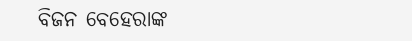ବିଜନ ବେହେରାଙ୍କ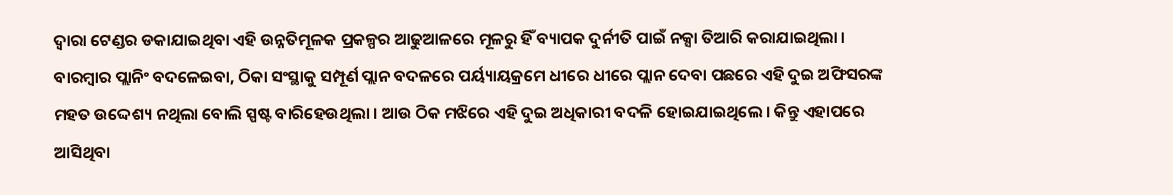ଦ୍ଵାରା ଟେଣ୍ଡର ଡକାଯାଇଥିବା ଏହି ଉନ୍ନତିମୂଳକ ପ୍ରକଳ୍ପର ଆଢୁଆଳରେ ମୂଳରୁ ହିଁ ବ୍ୟାପକ ଦୁର୍ନୀତି ପାଇଁ ନକ୍ସା ତିଆରି କରାଯାଇଥିଲା । ବାରମ୍ବାର ପ୍ଲାନିଂ ବଦଳେଇବା, ଠିକା ସଂସ୍ଥାକୁ ସମ୍ପୂର୍ଣ ପ୍ଲାନ ବଦଳରେ ପର୍ୟ୍ୟାୟକ୍ରମେ ଧୀରେ ଧୀରେ ପ୍ଲାନ ଦେବା ପଛରେ ଏହି ଦୁଇ ଅଫିସରଙ୍କ ମହତ ଉଦ୍ଦେଶ୍ୟ ନଥିଲା ବୋଲି ସ୍ପଷ୍ଟ ବାରିହେଉଥିଲା । ଆଉ ଠିକ ମଝିରେ ଏହି ଦୁଇ ଅଧିକାରୀ ବଦଳି ହୋଇଯାଇଥିଲେ । କିନ୍ତୁ ଏହାପରେ ଆସିଥିବା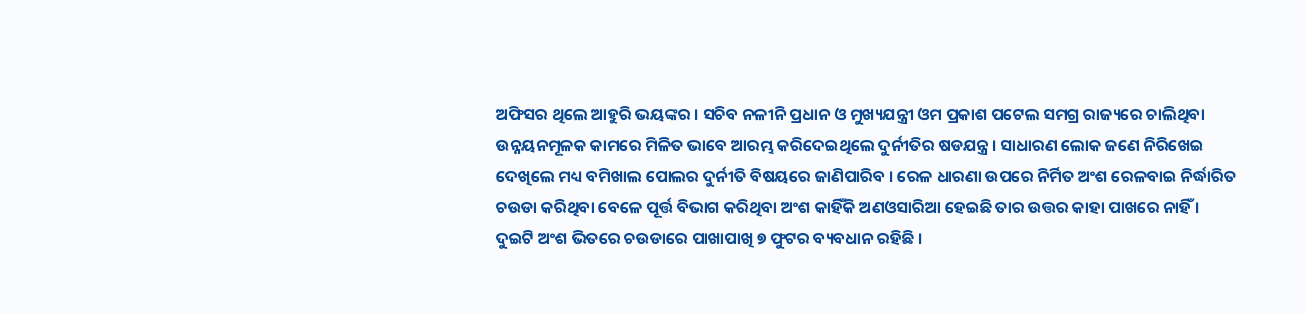ଅଫିସର ଥିଲେ ଆହୁରି ଭୟଙ୍କର । ସଚିବ ନଳୀନି ପ୍ରଧାନ ଓ ମୁଖ୍ୟଯନ୍ତ୍ରୀ ଓମ ପ୍ରକାଶ ପଟେଲ ସମଗ୍ର ରାଜ୍ୟରେ ଚାଲିଥିବା ଉନ୍ନୟନମୂଳକ କାମରେ ମିଳିତ ଭାବେ ଆରମ୍ଭ କରିଦେଇଥିଲେ ଦୁର୍ନୀତିର ଷଡଯନ୍ତ୍ର । ସାଧାରଣ ଲୋକ ଜଣେ ନିରିଖେଇ ଦେଖିଲେ ମଧ୍ୟ ବମିଖାଲ ପୋଲର ଦୁର୍ନୀତି ବିଷୟରେ ଜାଣିପାରିବ । ରେଳ ଧାରଣା ଉପରେ ନିର୍ମିତ ଅଂଶ ରେଳବାଇ ନିର୍ଦ୍ଧାରିତ ଚଉଡା କରିଥିବା ବେଳେ ପୂର୍ତ୍ତ ବିଭାଗ କରିଥିବା ଅଂଶ କାହିଁକି ଅଣଓସାରିଆ ହେଇଛି ତାର ଉତ୍ତର କାହା ପାଖରେ ନାହିଁ । ଦୁଇଟି ଅଂଶ ଭିତରେ ଚଉଡାରେ ପାଖାପାଖି ୭ ଫୁଟର ବ୍ୟବଧାନ ରହିଛି ।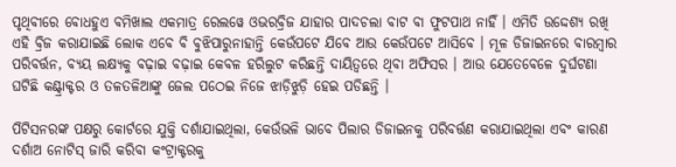ପୃଥିବୀରେ ବୋଧହୁଏ ବମିଖାଲ ଏକମାତ୍ର ରେଲୱେ ଓଭରବ୍ରିଜ ଯାହାର ପାଦଚଲା ବାଟ ବା ଫୁଟପାଥ ନାହିଁ । ଏମିତି ଉଦ୍ଦେଶ୍ୟ ରଖି ଏହି ବ୍ରିଜ କରାଯାଇଛି ଲୋକ ଏବେ ବି ବୁଝିପାରୁନାହାନ୍ତି କେଉଁପଟେ ଯିବେ ଆଉ କେଉଁପଟେ ଆସିବେ । ମୂଳ ଡିଜାଇନରେ ବାରମ୍ବାର ପରିବର୍ତ୍ତନ, ବ୍ୟୟ ଲକ୍ଷ୍ୟକୁ ବଢ଼ାଇ ବଢ଼ାଇ କେବଳ ହରିଲୁଟ କରିଛନ୍ତି ଦାୟିତ୍ୱରେ ଥିବା ଅଫିସର । ଆଉ ଯେତେବେଳେ ଦୁର୍ଘଟଣା ଘଟିଛି କଣ୍ଟ୍ରାକ୍ଟର ଓ ତଳତଳିଆଙ୍କୁ ଜେଲ ପଠେଇ ନିଜେ ଝାଡ଼ିଝୁଡ଼ି ହେଇ ପଡିଛନ୍ତି ।

ପିଟିସନରଙ୍କ ପକ୍ଷରୁ କୋର୍ଟରେ ଯୁକ୍ତି ଦର୍ଶାଯାଇଥିଲା, କେଉଁଭଳି ଭାବେ ପିଲାର ଡିଜାଇନକୁ ପରିବର୍ତ୍ତଣ କରାଯାଇଥିଲା ଏବଂ କାରଣ ଦର୍ଶାଅ ନୋଟିସ୍ ଜାରି କରିବା କଂଟ୍ରାକ୍ଟରକୁ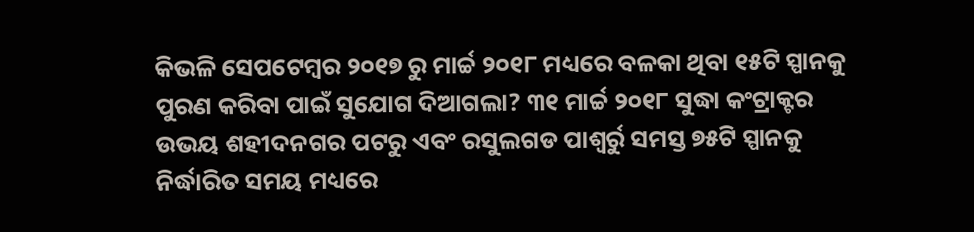କିଭଳି ସେପଟେମ୍ବର ୨୦୧୭ ରୁ ମାର୍ଚ୍ଚ ୨୦୧୮ ମଧ୍ୟରେ ବଳକା ଥିବା ୧୫ଟି ସ୍ପାନକୁ ପୁରଣ କରିବା ପାଇଁ ସୁଯୋଗ ଦିଆଗଲା? ୩୧ ମାର୍ଚ୍ଚ ୨୦୧୮ ସୁଦ୍ଧା କଂଟ୍ରାକ୍ଟର ଉଭୟ ଶହୀଦନଗର ପଟରୁ ଏବଂ ରସୁଲଗଡ ପାଶ୍ୱର୍ରୁ ସମସ୍ତ ୭୫ଟି ସ୍ପାନକୁ ନିର୍ଦ୍ଧାରିତ ସମୟ ମଧ୍ୟରେ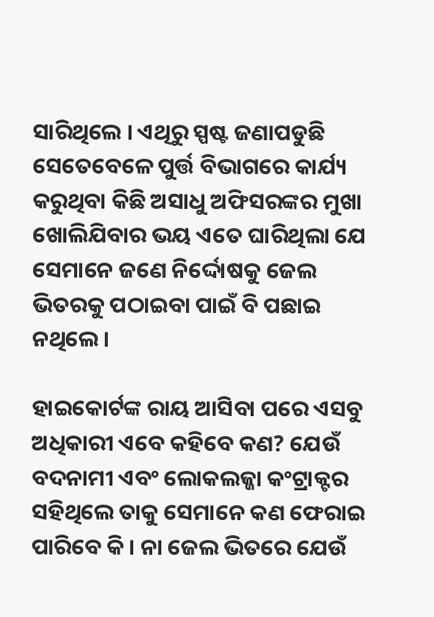ସାରିଥିଲେ । ଏଥିରୁ ସ୍ପଷ୍ଟ ଜଣାପଡୁଛି ସେତେବେଳେ ପୁର୍ତ୍ତ ବିଭାଗରେ କାର୍ଯ୍ୟ କରୁଥିବା କିଛି ଅସାଧୁ ଅଫିସରଙ୍କର ମୁଖା ଖୋଲିଯିବାର ଭୟ ଏତେ ଘାରିଥିଲା ଯେ ସେମାନେ ଜଣେ ନିର୍ଦ୍ଦୋଷକୁ ଜେଲ ଭିତରକୁ ପଠାଇବା ପାଇଁ ବି ପଛାଇ ନଥିଲେ ।

ହାଇକୋର୍ଟଙ୍କ ରାୟ ଆସିବା ପରେ ଏସବୁ ଅଧିକାରୀ ଏବେ କହିବେ କଣ? ଯେଉଁ ବଦନାମୀ ଏବଂ ଲୋକଲଜ୍ଜା କଂଟ୍ରାକ୍ଟର ସହିଥିଲେ ତାକୁ ସେମାନେ କଣ ଫେରାଇ ପାରିବେ କି । ନା ଜେଲ ଭିତରେ ଯେଉଁ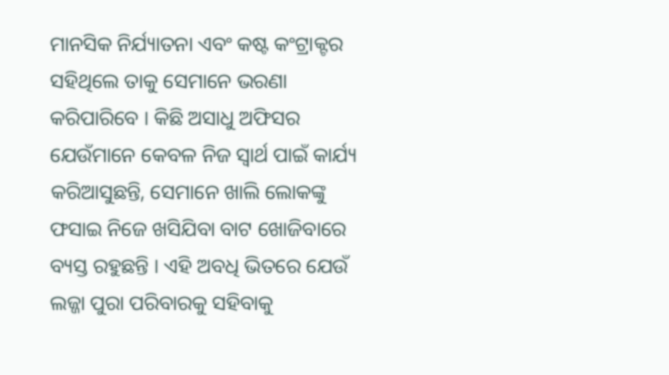ମାନସିକ ନିର୍ଯ୍ୟାତନା ଏବଂ କଷ୍ଟ କଂଟ୍ରାକ୍ଟର ସହିଥିଲେ ତାକୁ ସେମାନେ ଭରଣା କରିପାରିବେ । କିଛି ଅସାଧୁ ଅଫିସର ଯେଉଁମାନେ କେବଳ ନିଜ ସ୍ୱାର୍ଥ ପାଇଁ କାର୍ଯ୍ୟ କରିଆସୁଛନ୍ତି, ସେମାନେ ଖାଲି ଲୋକଙ୍କୁ ଫସାଇ ନିଜେ ଖସିଯିବା ବାଟ ଖୋଜିବାରେ ବ୍ୟସ୍ତ ରହୁଛନ୍ତି । ଏହି ଅବଧି ଭିତରେ ଯେଉଁ ଲଜ୍ଜା ପୁରା ପରିବାରକୁ ସହିବାକୁ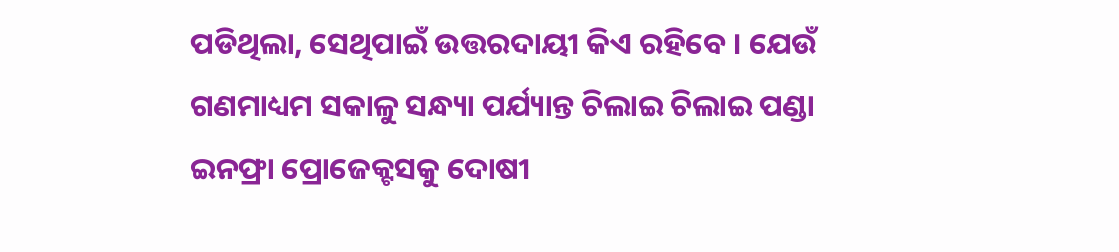ପଡିଥିଲା, ସେଥିପାଇଁ ଉତ୍ତରଦାୟୀ କିଏ ରହିବେ । ଯେଉଁ ଗଣମାଧ୍ୟମ ସକାଳୁ ସନ୍ଧ୍ୟା ପର୍ଯ୍ୟାନ୍ତ ଚିଲାଇ ଚିଲାଇ ପଣ୍ଡା ଇନଫ୍ରା ପ୍ରୋଜେକ୍ଟସକୁ ଦୋଷୀ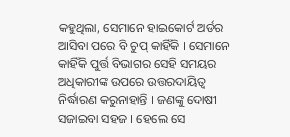କହୁଥିଲା, ସେମାନେ ହାଇକୋର୍ଟ ଅର୍ଡର ଆସିବା ପରେ ବି ଚୁପ୍ କାହିଁକି । ସେମାନେ କାହିଁକି ପୁର୍ତ୍ତ ବିଭାଗର ସେହି ସମୟର ଅଧିକାରୀଙ୍କ ଉପରେ ଉତ୍ତରଦାୟିତ୍ୱ ନିର୍ଦ୍ଧାରଣ କରୁନାହାନ୍ତି । ଜଣଙ୍କୁ ଦୋଷୀ ସଜାଇବା ସହଜ । ହେଲେ ସେ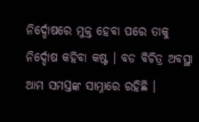ନିର୍ଦ୍ଦୋଷରେ ମୁକ୍ତ ହେବା ପରେ ତାକୁ ନିର୍ଦ୍ଦୋଷ କହିବା କଷ୍ଟ । ବଡ ବିଚିତ୍ର ଅବସ୍ଥା ଆମ ସମସ୍ତଙ୍କ ସାମ୍ନାରେ ରହିଛି ।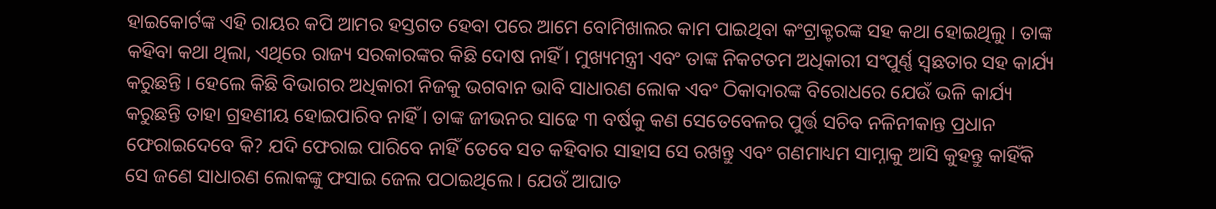ହାଇକୋର୍ଟଙ୍କ ଏହି ରାୟର କପି ଆମର ହସ୍ତଗତ ହେବା ପରେ ଆମେ ବୋମିଖାଲର କାମ ପାଇଥିବା କଂଟ୍ରାକ୍ଟରଙ୍କ ସହ କଥା ହୋଇଥିଲୁ । ତାଙ୍କ କହିବା କଥା ଥିଲା, ଏଥିରେ ରାଜ୍ୟ ସରକାରଙ୍କର କିଛି ଦୋଷ ନାହିଁ । ମୁଖ୍ୟମନ୍ତ୍ରୀ ଏବଂ ତାଙ୍କ ନିକଟତମ ଅଧିକାରୀ ସଂପୁର୍ଣ୍ଣ ସ୍ୱଛତାର ସହ କାର୍ଯ୍ୟ କରୁଛନ୍ତି । ହେଲେ କିଛି ବିଭାଗର ଅଧିକାରୀ ନିଜକୁ ଭଗବାନ ଭାବି ସାଧାରଣ ଲୋକ ଏବଂ ଠିକାଦାରଙ୍କ ବିରୋଧରେ ଯେଉଁ ଭଳି କାର୍ଯ୍ୟ କରୁଛନ୍ତି ତାହା ଗ୍ରହଣୀୟ ହୋଇପାରିବ ନାହିଁ । ତାଙ୍କ ଜୀଭନର ସାଢେ ୩ ବର୍ଷକୁ କଣ ସେତେବେଳର ପୁର୍ତ୍ତ ସଚିବ ନଳିନୀକାନ୍ତ ପ୍ରଧାନ ଫେରାଇଦେବେ କି? ଯଦି ଫେରାଇ ପାରିବେ ନାହିଁ ତେବେ ସତ କହିବାର ସାହାସ ସେ ରଖନ୍ତୁ ଏବଂ ଗଣମାଧ୍ୟମ ସାମ୍ନାକୁ ଆସି କୁହନ୍ତୁ କାହିଁକି ସେ ଜଣେ ସାଧାରଣ ଲୋକଙ୍କୁ ଫସାଇ ଜେଲ ପଠାଇଥିଲେ । ଯେଉଁ ଆଘାତ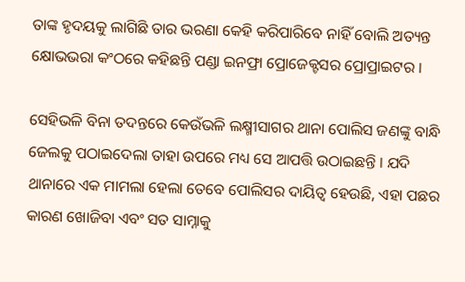ତାଙ୍କ ହୃଦୟକୁ ଲାଗିଛି ତାର ଭରଣା କେହି କରିପାରିବେ ନାହିଁ ବୋଲି ଅତ୍ୟନ୍ତ କ୍ଷୋଭଭରା କଂଠରେ କହିଛନ୍ତି ପଣ୍ଡା ଇନଫ୍ରା ପ୍ରୋଜେକ୍ଟସର ପ୍ରୋପ୍ରାଇଟର ।

ସେହିଭଳି ବିନା ତଦନ୍ତରେ କେଉଁଭଳି ଲକ୍ଷ୍ମୀସାଗର ଥାନା ପୋଲିସ ଜଣଙ୍କୁ ବାନ୍ଧି ଜେଲକୁ ପଠାଇଦେଲା ତାହା ଉପରେ ମଧ୍ୟ ସେ ଆପତ୍ତି ଉଠାଇଛନ୍ତି । ଯଦି ଥାନାରେ ଏକ ମାମଲା ହେଲା ତେବେ ପୋଲିସର ଦାୟିତ୍ୱ ହେଉଛି, ଏହା ପଛର କାରଣ ଖୋଜିବା ଏବଂ ସତ ସାମ୍ନାକୁ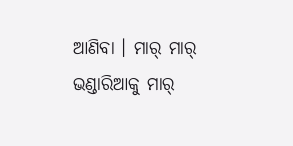ଆଣିବା । ମାର୍ ମାର୍ ଭଣ୍ଡାରିଆକୁ ମାର୍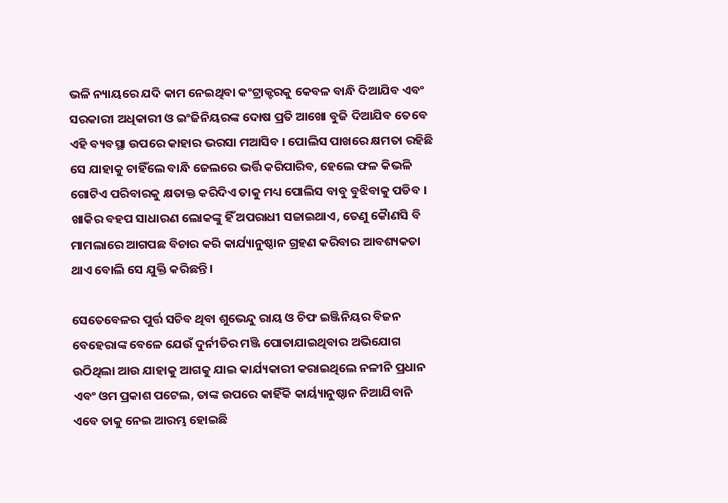ଭଳି ନ୍ୟାୟରେ ଯଦି କାମ ନେଇଥିବା କଂଟ୍ରାକ୍ଟରକୁ କେବଳ ବାନ୍ଧି ଦିଆଯିବ ଏବଂ ସରକାରୀ ଅଧିକାରୀ ଓ ଇଂଜିନିୟରଙ୍କ ଦୋଷ ପ୍ରତି ଆଖୋ ବୁଜି ଦିଆଯିବ ତେବେ ଏହି ବ୍ୟବସ୍ଥା ଉପରେ କାହାର ଭରସା ମଆସିବ । ପୋଲିସ ପାଖରେ କ୍ଷମତା ରହିଛି ସେ ଯାହାକୁ ଚାହିଁଲେ ବାନ୍ଧି ଜେଲରେ ଭର୍ତ୍ତି କରିପାରିବ, ହେଲେ ଫଳ କିଭଳି ଗୋଟିଏ ପରିବାରକୁ କ୍ଷତାକ୍ତ କରିଦିଏ ତାକୁ ମଧ୍ୟ ପୋଲିସ ବାବୁ ବୁଝିବାକୁ ପଡିବ । ଖାକିର ବହପ ସାଧାରଣ ଲୋକଙ୍କୁ ହିଁ ଅପରାଧୀ ସଜାଇଥାଏ, ତେଣୁ କୈାଣସି ବି ମାମଲାରେ ଆଗପଛ ବିଚାର କରି କାର୍ଯ୍ୟାନୁଷ୍ଠାନ ଗ୍ରହଣ କରିବାର ଆବଶ୍ୟକତା ଥାଏ ବୋଲି ସେ ଯୁକ୍ତି କରିଛନ୍ତି ।

ସେତେବେଳର ପୁର୍ତ୍ତ ସଚିବ ଥିବା ଶୁଭେନ୍ଦୁ ରାୟ ଓ ଚିଫ ଇଞ୍ଜିନିୟର ବିଜନ ବେହେରାଙ୍କ ବେଳେ ଯେଉଁ ଦୁର୍ନୀତିର ମଞ୍ଜି ପୋତାଯାଇଥିବାର ଅଭିଯୋଗ ଉଠିଥିଲା ଆଉ ଯାହାକୁ ଆଗକୁ ଯାଇ କାର୍ଯ୍ୟକାରୀ କରାଇଥିଲେ ନଳୀନି ପ୍ରଧାନ ଏବଂ ଓମ ପ୍ରକାଶ ପଟେଲ, ତାଙ୍କ ଉପରେ କାହିଁକି କାର୍ୟ୍ୟାନୁଷ୍ଠାନ ନିଆଯିବାନି ଏବେ ତାକୁ ନେଇ ଆରମ୍ଭ ହୋଇଛି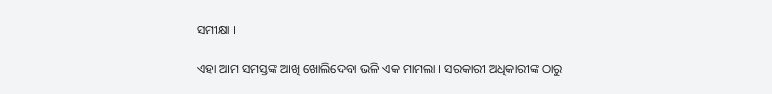ସମୀକ୍ଷା ।

ଏହା ଆମ ସମସ୍ତଙ୍କ ଆଖି ଖୋଲିଦେବା ଭଳି ଏକ ମାମଲା । ସରକାରୀ ଅଧିକାରୀଙ୍କ ଠାରୁ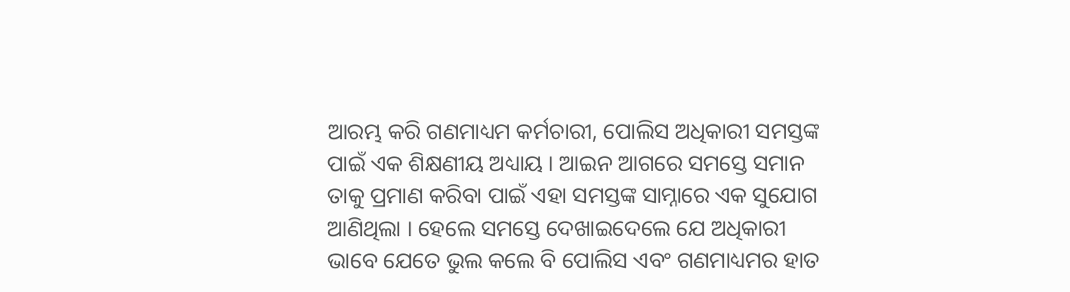ଆରମ୍ଭ କରି ଗଣମାଧ୍ୟମ କର୍ମଚାରୀ, ପୋଲିସ ଅଧିକାରୀ ସମସ୍ତଙ୍କ ପାଇଁ ଏକ ଶିକ୍ଷଣୀୟ ଅଧ୍ୟାୟ । ଆଇନ ଆଗରେ ସମସ୍ତେ ସମାନ ତାକୁ ପ୍ରମାଣ କରିବା ପାଇଁ ଏହା ସମସ୍ତଙ୍କ ସାମ୍ନାରେ ଏକ ସୁଯୋଗ ଆଣିଥିଲା । ହେଲେ ସମସ୍ତେ ଦେଖାଇଦେଲେ ଯେ ଅଧିକାରୀ ଭାବେ ଯେତେ ଭୁଲ କଲେ ବି ପୋଲିସ ଏବଂ ଗଣମାଧ୍ୟମର ହାତ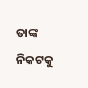ତାଙ୍କ ନିକଟକୁ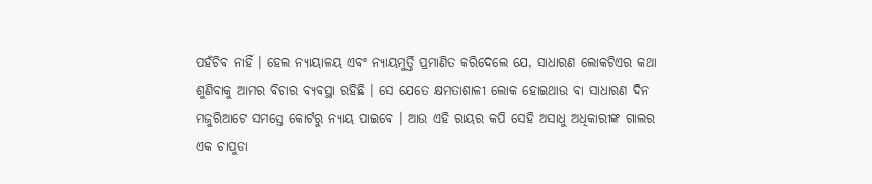ପହଁଚିବ ନାହିଁ । ହେଲ ନ୍ୟାୟାଳୟ ଏବଂ ନ୍ୟାୟମୁର୍ତ୍ତି ପ୍ରମାଣିତ କରିଦେଲେ ଯେ, ସାଧାରଣ ଲୋକଟିଏର କଥା ଶୁଣିବାକୁ ଆମର ବିଚାର ବ୍ୟବସ୍ଥା ରହିଛି । ସେ ଯେତେ କ୍ଷମତାଶାଳୀ ଲୋକ ହୋଇଥାଉ ବା ସାଧାରଣ ଦିନ ମଜୁରିଆଟେ ସମସ୍ତେ କୋର୍ଟରୁ ନ୍ୟାୟ ପାଇବେ । ଆଉ ଏହି ରାୟର କପି ସେହି ଅସାଧୁ ଅଧିକାରୀଙ୍କ ଗାଲର ଏକ ଚାପୁଡା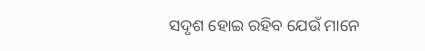ସଦୃଶ ହୋଇ ରହିବ ଯେଉଁ ମାନେ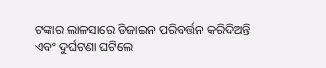ଟଙ୍କାର ଲାଳସାରେ ଡିଜାଇନ ପରିବର୍ତ୍ତନ କରିଦିଅନ୍ତି ଏବଂ ଦୁର୍ଘଟଣା ଘଟିଲେ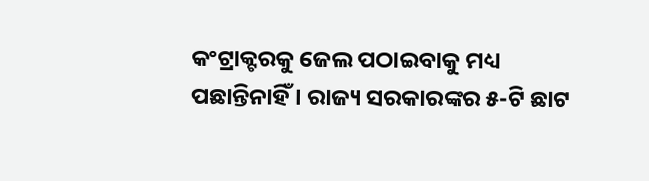କଂଟ୍ରାକ୍ଟରକୁ ଜେଲ ପଠାଇବାକୁ ମଧ୍ୟ ପଛାନ୍ତିନାହିଁ । ରାଜ୍ୟ ସରକାରଙ୍କର ୫-ଟି ଛାଟ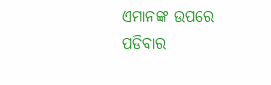ଏମାନଙ୍କ ଉପରେ ପଡିବାର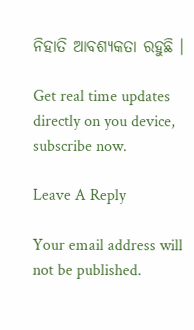ନିହାତି ଆବଶ୍ୟକତା ରହୁଛି ।

Get real time updates directly on you device, subscribe now.

Leave A Reply

Your email address will not be published.